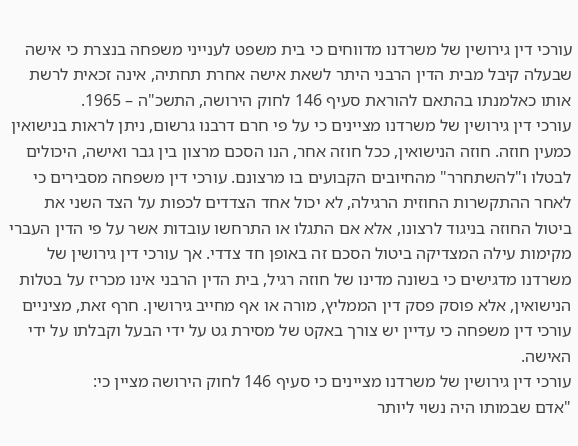עורכי דין גירושין של משרדנו מדווחים כי בית משפט לענייני משפחה בנצרת כי אישה שבעלה קיבל מבית הדין הרבני היתר לשאת אישה אחרת תחתיה, אינה זכאית לרשת אותו כאלמנתו בהתאם להוראת סעיף 146 לחוק הירושה, התשכ"ה – 1965.
עורכי דין גירושין של משרדנו מציינים כי על פי חרם דרבנו גרשום, ניתן לראות בנישואין כמעין חוזה. חוזה הנישואין, ככל חוזה אחר, הנו הסכם מרצון בין גבר ואישה, היכולים לבטלו ו"להשתחרר" מהחיובים הקבועים בו מרצונם. עורכי דין משפחה מסבירים כי לאחר ההתקשרות החוזית הרגילה, לא יכול אחד הצדדים לכפות על הצד השני את ביטול החוזה בניגוד לרצונו, אלא אם התגלו או התרחשו עובדות אשר על פי הדין העברי מקימות עילה המצדיקה ביטול הסכם זה באופן חד צדדי. אך עורכי דין גירושין של משרדנו מדגישים כי בשונה מדינו של חוזה רגיל, בית הדין הרבני אינו מכריז על בטלות הנישואין, אלא פוסק פסק דין הממליץ, מורה או אף מחייב גירושין. חרף זאת, מציניים עורכי דין משפחה כי עדיין יש צורך באקט של מסירת גט על ידי הבעל וקבלתו על ידי האישה.
עורכי דין גירושין של משרדנו מציינים כי סעיף 146 לחוק הירושה מציין כי:
"אדם שבמותו היה נשוי ליותר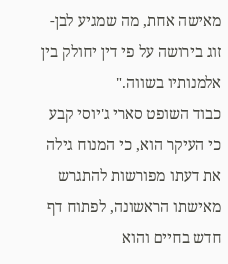מאישה אחת, מה שמגיע לבן-זוג בירושה על פי דין יחולק בין אלמנותיו בשווה."
כבוד השופט סארי ג'יוסי קבע כי העיקר הוא, כי המנוח גילה את דעתו מפורשות להתגרש מאישתו הראשונה, לפתוח דף חדש בחיים והוא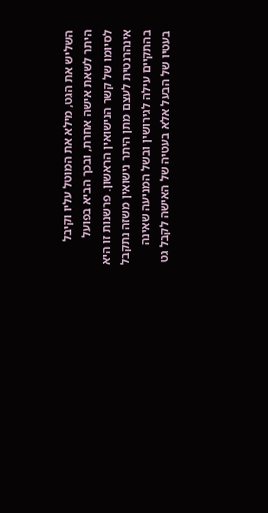השליש את הגט, מילא את המוטל עליו וקיבל היתר לשאת אישה אחרת, ובכך הביא בפועל לסיומו של קשר הנישואין הראשון. פרשנות זו היא אינהרנטית לעצם מתן היתר נישואין משזה נתקבל בהתקיים עילה לגירושין ובשל המניעה שאינה בעטיו של הבעל אלא בעטיה של האישה לקבל גט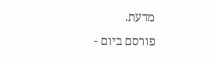מדעת.
פורסם ביום -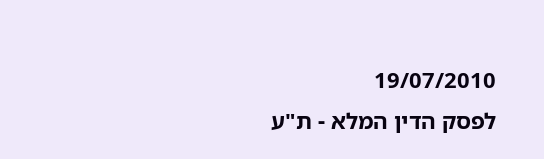19/07/2010
לפסק הדין המלא - ת"ע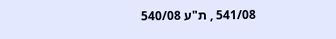541/08 , ת"ע 540/08